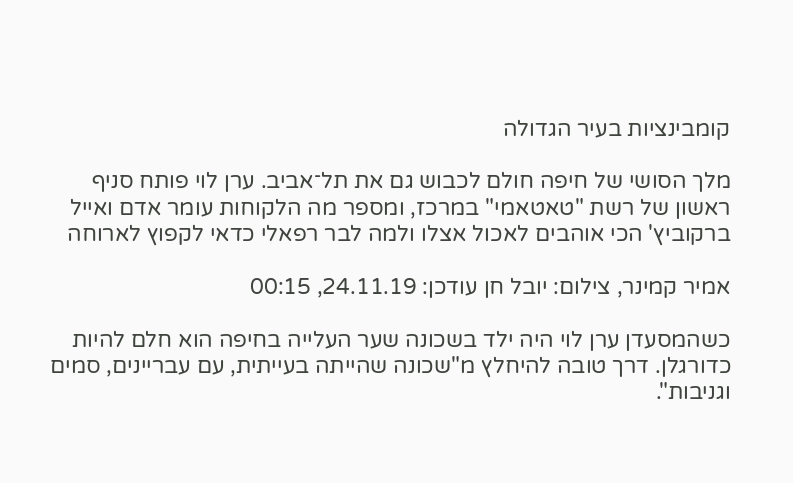קומבינציות בעיר הגדולה

מלך הסושי של חיפה חולם לכבוש גם את תל־אביב. ערן לוי פותח סניף ראשון של רשת "טאטאמי" במרכז, ומספר מה הלקוחות עומר אדם ואייל ברקוביץ' הכי אוהבים לאכול אצלו ולמה לבר רפאלי כדאי לקפוץ לארוחה

אמיר קמינר, צילום: יובל חן עודכן: 24.11.19, 00:15

כשהמסעדן ערן לוי היה ילד בשכונה שער העלייה בחיפה הוא חלם להיות כדורגלן. דרך טובה להיחלץ מ"שכונה שהייתה בעייתית, עם עבריינים, סמים וגניבות".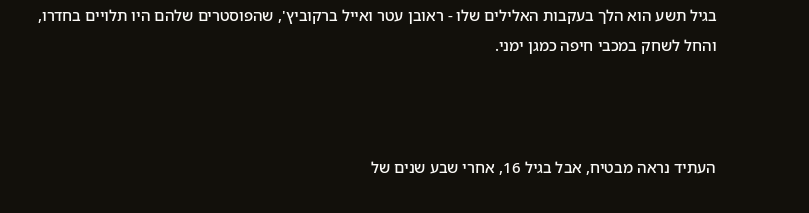בגיל תשע הוא הלך בעקבות האלילים שלו - ראובן עטר ואייל ברקוביץ', שהפוסטרים שלהם היו תלויים בחדרו, והחל לשחק במכבי חיפה כמגן ימני.



העתיד נראה מבטיח, אבל בגיל 16, אחרי שבע שנים של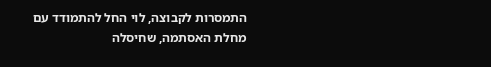התמסרות לקבוצה, לוי החל להתמודד עם מחלת האסתמה, שחיסלה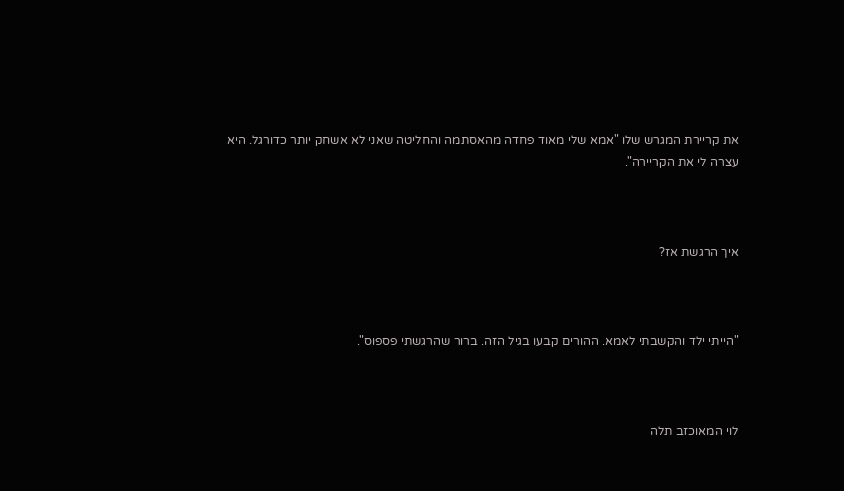את קריירת המגרש שלו "אמא שלי מאוד פחדה מהאסתמה והחליטה שאני לא אשחק יותר כדורגל. היא עצרה לי את הקריירה".



איך הרגשת אז?



"הייתי ילד והקשבתי לאמא. ההורים קבעו בגיל הזה. ברור שהרגשתי פספוס".



לוי המאוכזב תלה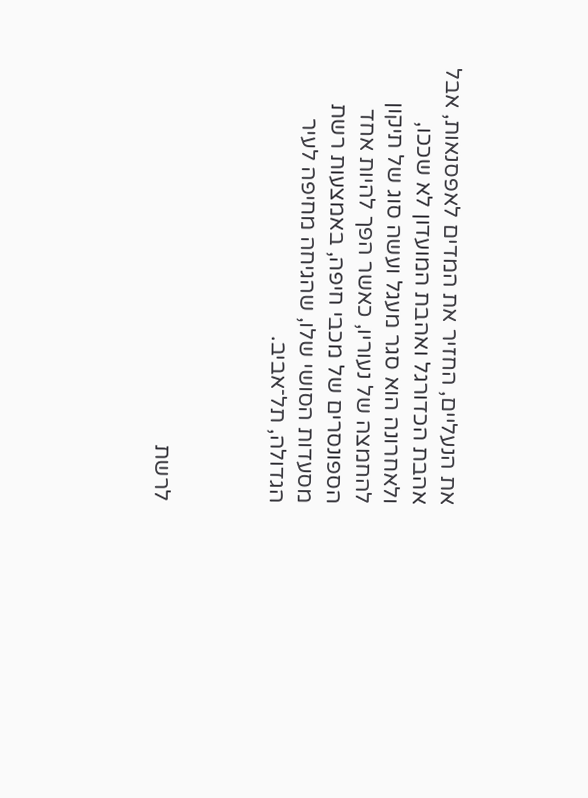את הנעליים, החזיר את המדים לאפסנאות, אבל אהבת הכדורגל ואהבת המועדון לא שככו, ולאחרונה הוא סגר מעגל ועשה סוג של תיקון להחמצה של נעוריו, כאשר הפך להיות אחד הספונסרים של מכבי חיפה, באמצעות רשת מסעדות הסושי שלו, שהגיחה מחיפה לעיר הגדולה, תל־אביב.



לרשת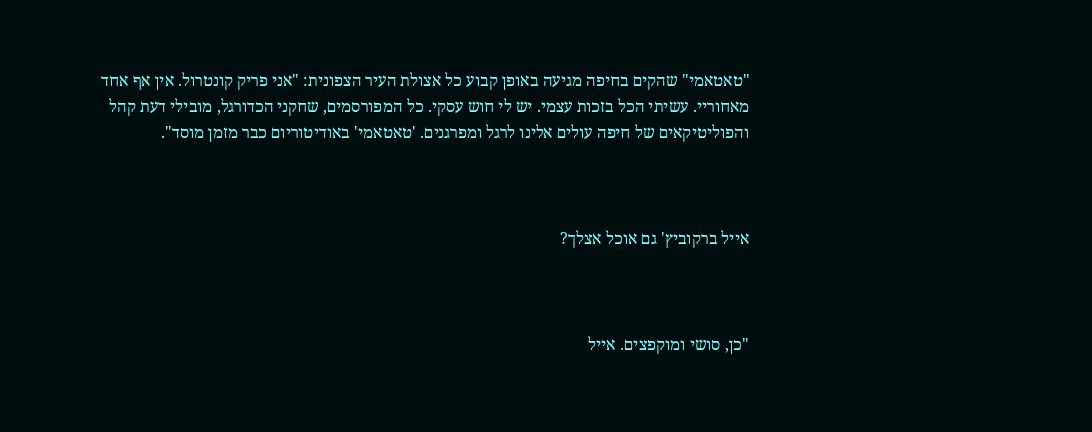"טאטאמי" שהקים בחיפה מגיעה באופן קבוע כל אצולת העיר הצפונית: "אני פריק קונטרול. אין אף אחד מאחוריי. עשיתי הכל בזכות עצמי. יש לי חוש עסקי. כל המפורסמים, שחקני הכדורגל, מובילי דעת קהל והפוליטיקאים של חיפה עולים אלינו לרגל ומפרגנים. 'טאטאמי' באודיטוריום כבר מזמן מוסד".



אייל ברקוביץ' גם אוכל אצלך?



"כן, סושי ומוקפצים. אייל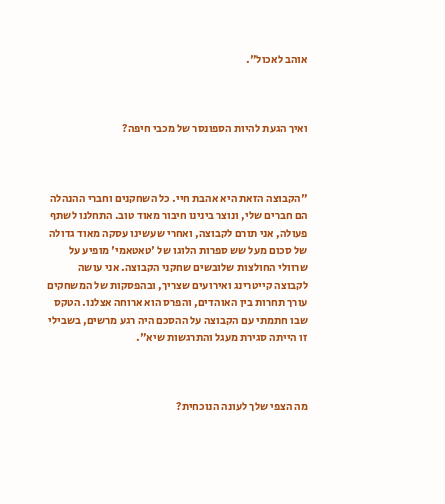אוהב לאכול".



ואיך הגעת להיות הספונסר של מכבי חיפה?



"הקבוצה הזאת היא אהבת חיי. כל השחקנים וחברי ההנהלה הם חברים שלי, ונוצר בינינו חיבור מאוד טוב. התחלנו לשתף פעולה, אני תורם לקבוצה, ואחרי שעשינו עסקה מאוד גדולה של סכום מעל שש ספרות הלוגו של 'טאטאמי' מופיע על שרוולי החולצות שלובשים שחקני הקבוצה. אני עושה לקבוצה קייטרינג ואירועים שצריך, ובהפסקות של המשחקים עורך תחרות בין האוהדים, והפרס הוא ארוחה אצלנו. הטקס שבו חתמתי עם הקבוצה על ההסכם היה רגע מרשים, בשבילי זו הייתה סגירת מעגל והתרגשות שיא".



מה הצפי שלך לעונה הנוכחית?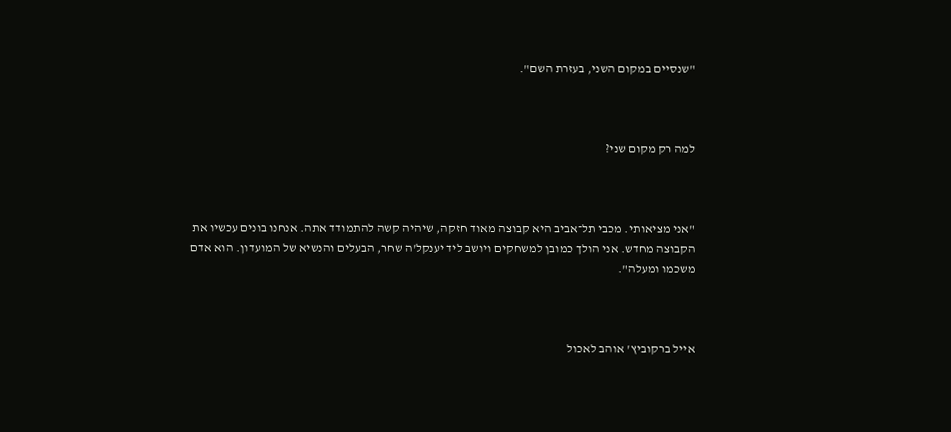"שנסיים במקום השני, בעזרת השם".



למה רק מקום שני?



"אני מציאותי. מכבי תל־אביב היא קבוצה מאוד חזקה, שיהיה קשה להתמודד אתה. אנחנו בונים עכשיו את הקבוצה מחדש. אני הולך כמובן למשחקים ויושב ליד יענקל'ה שחר, הבעלים והנשיא של המועדון. הוא אדם משכמו ומעלה".



אייל ברקוביץ' אוהב לאכול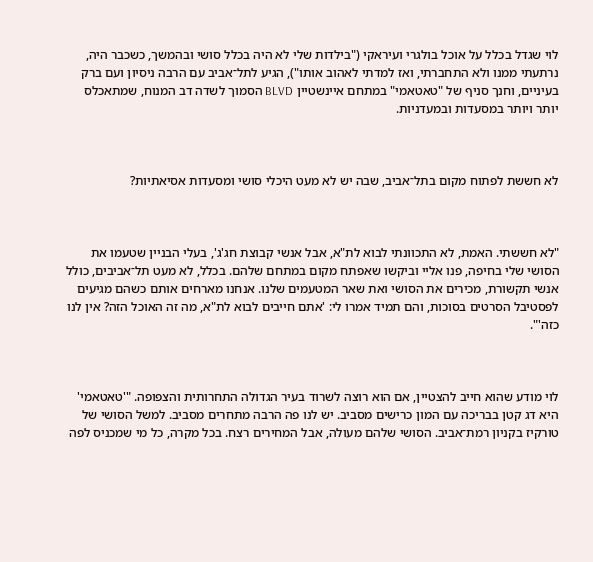לוי שגדל בכלל על אוכל בולגרי ועיראקי ("בילדות שלי לא היה בכלל סושי ובהמשך, כשכבר היה, נרתעתי ממנו ולא התחברתי, ואז למדתי לאהוב אותו"), הגיע לתל־אביב עם הרבה ניסיון ועם ברק בעיניים, וחנך סניף של "טאטאמי" במתחם איינשטיין BLVD הסמוך לשדה דב המנוח, שמתאכלס יותר ויותר במסעדות ובמעדניות.



לא חששת לפתוח מקום בתל־אביב, שבה יש לא מעט היכלי סושי ומסעדות אסיאתיות?



"לא חששתי. האמת, לא התכוונתי לבוא לת"א, אבל אנשי קבוצת חג'ג', בעלי הבניין שטעמו את הסושי שלי בחיפה, פנו אליי וביקשו שאפתח מקום במתחם שלהם. בכלל, לא מעט תל־אביבים, כולל אנשי תקשורת, מכירים את הסושי ואת שאר המטעמים שלנו. אנחנו מארחים אותם כשהם מגיעים לפסטיבל הסרטים בסוכות, והם תמיד אמרו לי: 'אתם חייבים לבוא לת"א, מה זה האוכל הזה? אין לנו כזה'".



לוי מודע שהוא חייב להצטיין, אם הוא רוצה לשרוד בעיר הגדולה התחרותית והצפופה. "'טאטאמי' היא דג קטן בבריכה עם המון כרישים מסביב. יש לנו פה הרבה מתחרים מסביב. למשל הסושי של טורקיז בקניון רמת־אביב. הסושי שלהם מעולה, אבל המחירים רצח. בכל מקרה, כל מי שמכניס לפה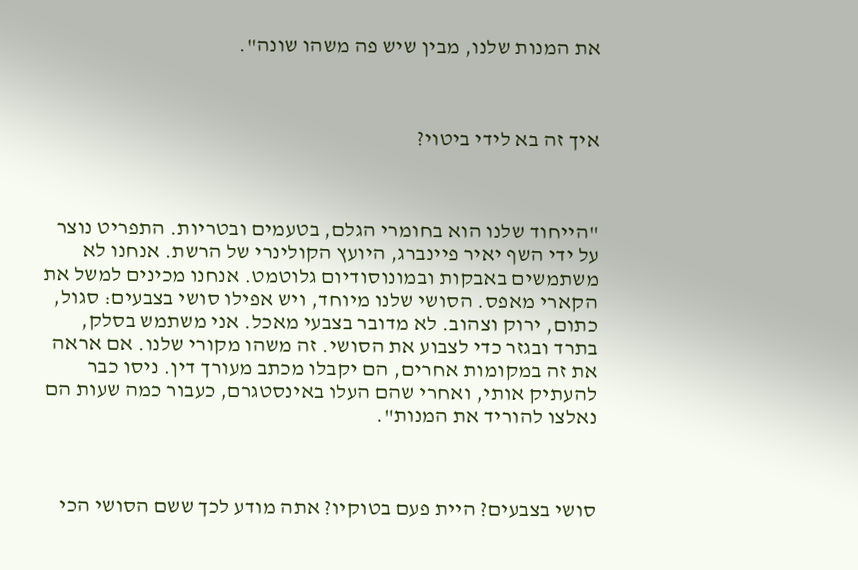את המנות שלנו, מבין שיש פה משהו שונה".



איך זה בא לידי ביטוי?



"הייחוד שלנו הוא בחומרי הגלם, בטעמים ובטריות. התפריט נוצר על ידי השף יאיר פיינברג, היועץ הקולינרי של הרשת. אנחנו לא משתמשים באבקות ובמונוסודיום גלוטמט. אנחנו מכינים למשל את הקארי מאפס. הסושי שלנו מיוחד, ויש אפילו סושי בצבעים: סגול, כתום, ירוק וצהוב. לא מדובר בצבעי מאכל. אני משתמש בסלק, בתרד ובגזר כדי לצבוע את הסושי. זה משהו מקורי שלנו. אם אראה את זה במקומות אחרים, הם יקבלו מכתב מעורך דין. ניסו כבר להעתיק אותי, ואחרי שהם העלו באינסטגרם, כעבור כמה שעות הם נאלצו להוריד את המנות".



סושי בצבעים? היית פעם בטוקיו? אתה מודע לכך ששם הסושי הכי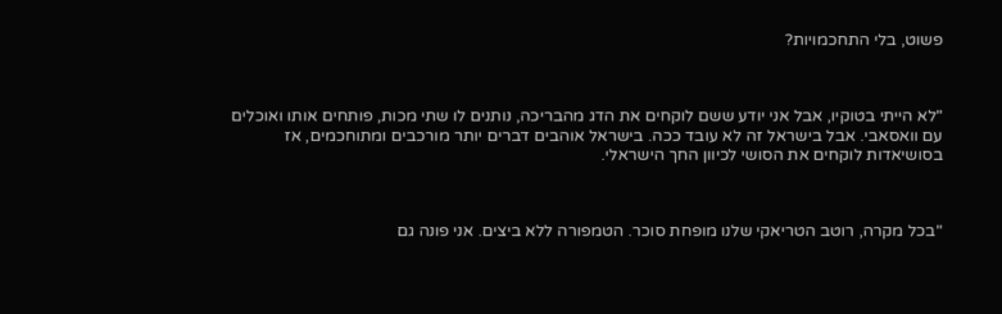פשוט, בלי התחכמויות?



"לא הייתי בטוקיו, אבל אני יודע ששם לוקחים את הדג מהבריכה, נותנים לו שתי מכות, פותחים אותו ואוכלים עם וואסאבי. אבל בישראל זה לא עובד ככה. בישראל אוהבים דברים יותר מורכבים ומתוחכמים, אז בסושיאדות לוקחים את הסושי לכיוון החך הישראלי.



"בכל מקרה, רוטב הטריאקי שלנו מופחת סוכר. הטמפורה ללא ביצים. אני פונה גם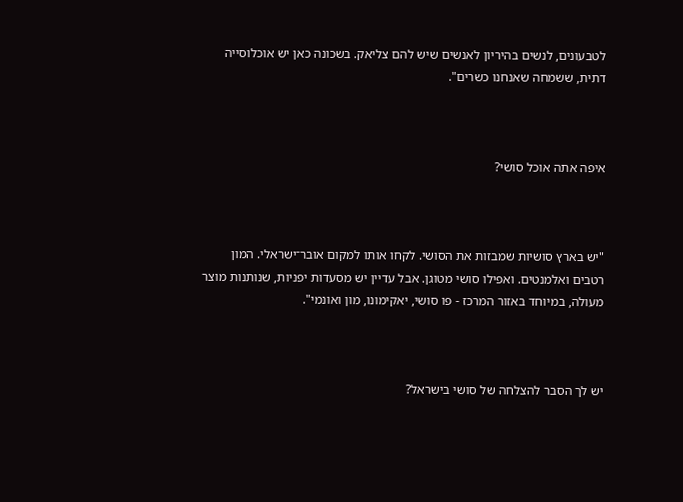לטבעונים, לנשים בהיריון לאנשים שיש להם צליאק. בשכונה כאן יש אוכלוסייה דתית, ששמחה שאנחנו כשרים".



איפה אתה אוכל סושי?



"יש בארץ סושיות שמבזות את הסושי. לקחו אותו למקום אובר־ישראלי. המון רטבים ואלמנטים. ואפילו סושי מטוגן. אבל עדיין יש מסעדות יפניות, שנותנות מוצר מעולה, במיוחד באזור המרכז - פו סושי, יאקימונו, מון ואונמי".



יש לך הסבר להצלחה של סושי בישראל?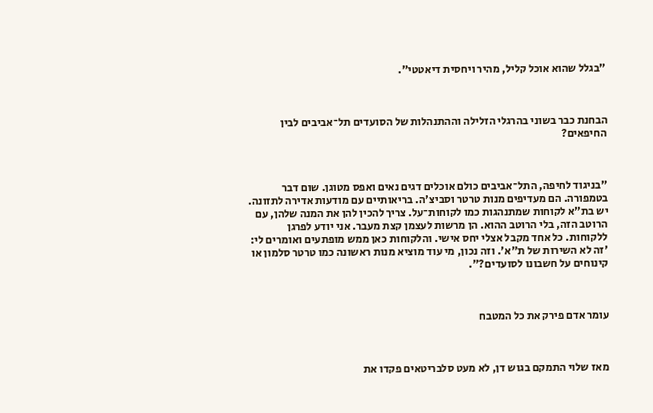"בגלל שהוא אוכל קליל, מהיר ויחסית דיאטטי".



הבחנת כבר בשוני בהרגלי הזלילה וההתנהלות של הסועדים תל־אביבים לבין החיפאים?



"בניגוד לחיפה, התל־אביבים כולם אוכלים דגים נאים ואפס מטוגן. שום דבר בטמפורה. הם מעדיפים מנות טרטר וסביצ'ה. בריאותיים עם מודעות אדירה לתזונה. יש בת"א לקוחות שמתנהגות כמו לקוחות־על. צריך להכין להן את המנה שלהן, עם הרוטב הזה, בלי הרוטב ההוא. הן מרשות לעצמן קצת מעבר. אני יודע לפרגן ללקוחות. כל אחד מקבל אצלי יחס אישי. והלקוחות כאן ממש מופתעים ואומרים לי: 'זה לא השירות של ת"א'. וזה נכון, מי עוד מוציא מנות ראשונה כמו טרטר סלמון או קינוחים על חשבונו לסועדים?".



עומר אדם פירק את כל המטבח



מאז שלוי התמקם בגוש דן, לא מעט סלבריטאים פקדו את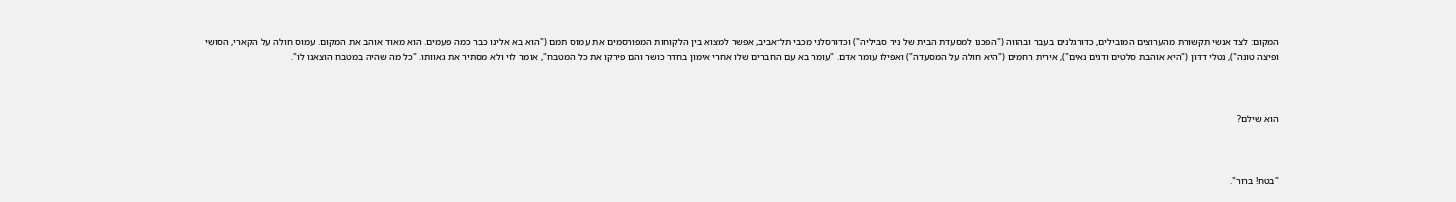המקום: לצד אנשי תקשורת מהערוצים המובילים, כדורגלנים בעבר ובהווה ("הפכנו למסעדת הבית של ניר סביליה") וכדורסלני מכבי תל־אביב, אפשר למצוא בין הלקוחות המפורסמים את עמוס תמם ("הוא בא אלינו כבר כמה פעמים. הוא מאוד אוהב את המקום. עמוס חולה על הקארי, הסושי ופיצה טונה"), נטלי דדון ("היא אוהבת סלטים ודגים נאים"), אירית רחמים ("היא חולה על המסעדה") ואפילו עומר אדם. "עומר בא עם החברים שלו אחרי אימון בחדר כושר והם פירקו את כל המטבח", אומר לוי ולא מסתיר את גאוותו. "כל מה שהיה במטבח הוצאנו לו".



הוא שילם?



"בטח! ברור".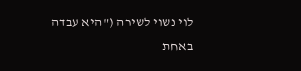לוי נשוי לשירה ("היא עבדה באחת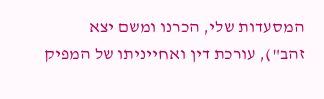המסעדות שלי, הכרנו ומשם יצא זהב"), עורכת דין ואחייניתו של המפיק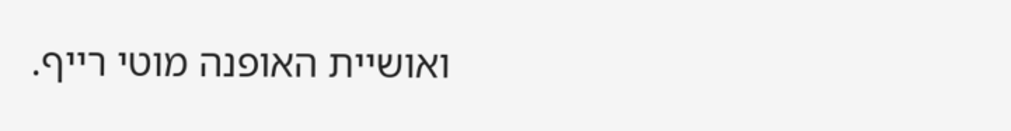ואושיית האופנה מוטי רייף.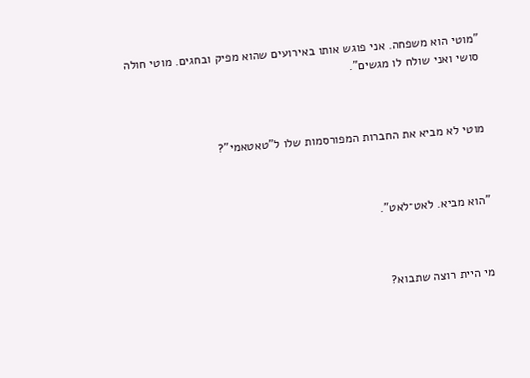"מוטי הוא משפחה. אני פוגש אותו באירועים שהוא מפיק ובחגים. מוטי חולה סושי ואני שולח לו מגשים".



מוטי לא מביא את החברות המפורסמות שלו ל"טאטאמי"?



"הוא מביא. לאט־לאט".



מי היית רוצה שתבוא?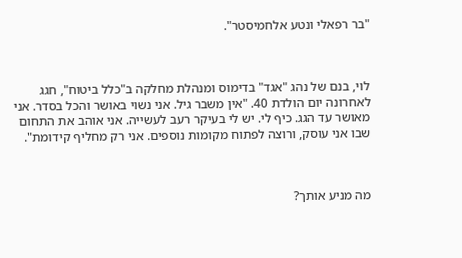"בר רפאלי ונטע אלחמיסטר".



לוי, בנם של נהג "אגד" בדימוס ומנהלת מחלקה ב"כלל ביטוח", חגג לאחרונה יום הולדת 40. "אין משבר גיל. אני נשוי באושר והכל בסדר. אני מאושר עד הגג. כיף לי. יש לי בעיקר רעב לעשייה. אני אוהב את התחום שבו אני עוסק, ורוצה לפתוח מקומות נוספים. אני רק מחליף קידומת".



מה מניע אותך?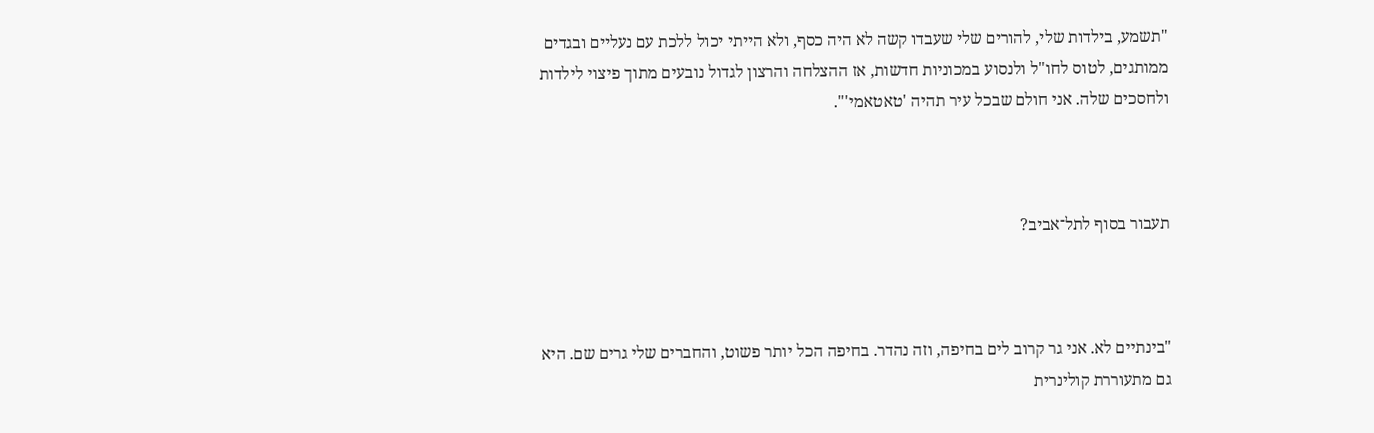"תשמע, בילדות שלי, להורים שלי שעבדו קשה לא היה כסף, ולא הייתי יכול ללכת עם נעליים ובגדים ממותגים, לטוס לחו"ל ולנסוע במכוניות חדשות, אז ההצלחה והרצון לגדול נובעים מתוך פיצוי לילדות ולחסכים שלה. אני חולם שבכל עיר תהיה 'טאטאמי'".



תעבור בסוף לתל־אביב?



"בינתיים לא. אני גר קרוב לים בחיפה, וזה נהדר. בחיפה הכל יותר פשוט, והחברים שלי גרים שם. היא גם מתעוררת קולינרית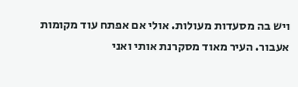ויש בה מסעדות מעולות. אולי אם אפתח עוד מקומות אעבור. העיר מאוד מסקרנת אותי ואני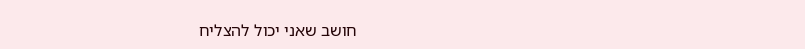חושב שאני יכול להצליח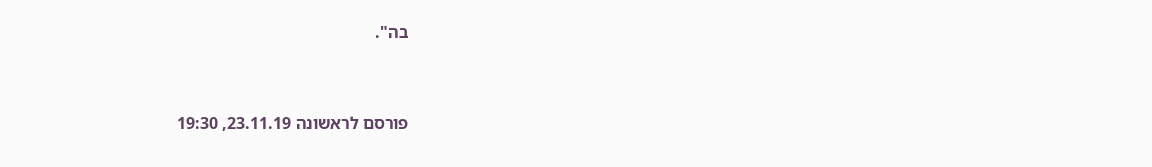בה".


פורסם לראשונה 23.11.19, 19:30